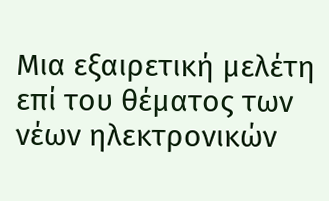Μια εξαιρετική μελέτη επί του θέματος των νέων ηλεκτρονικών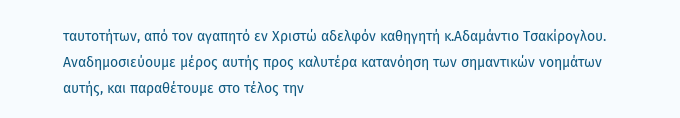ταυτοτήτων, από τον αγαπητό εν Χριστώ αδελφόν καθηγητή κ.Αδαμάντιο Τσακίρογλου. Αναδημοσιεύουμε μέρος αυτής προς καλυτέρα κατανόηση των σημαντικών νοημάτων αυτής, και παραθέτουμε στο τέλος την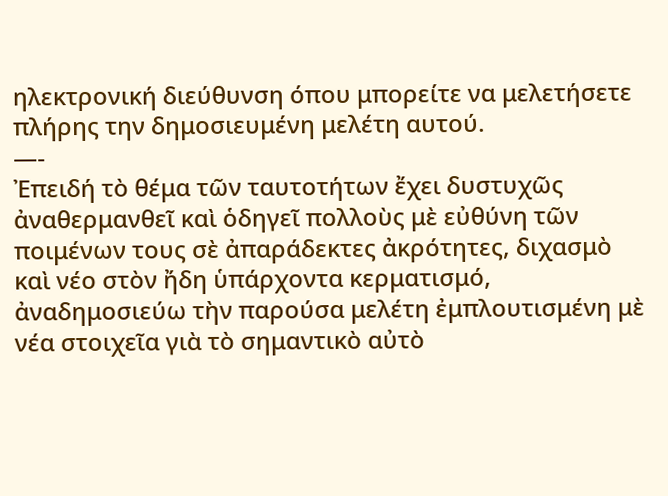ηλεκτρονική διεύθυνση όπου μπορείτε να μελετήσετε πλήρης την δημοσιευμένη μελέτη αυτού.
—-
Ἐπειδή τὸ θέμα τῶν ταυτοτήτων ἔχει δυστυχῶς ἀναθερμανθεῖ καὶ ὁδηγεῖ πολλοὺς μὲ εὐθύνη τῶν ποιμένων τους σὲ ἀπαράδεκτες ἀκρότητες, διχασμὸ καὶ νέο στὸν ἤδη ὑπάρχοντα κερματισμό, ἀναδημοσιεύω τὴν παρούσα μελέτη ἐμπλουτισμένη μὲ νέα στοιχεῖα γιὰ τὸ σημαντικὸ αὐτὸ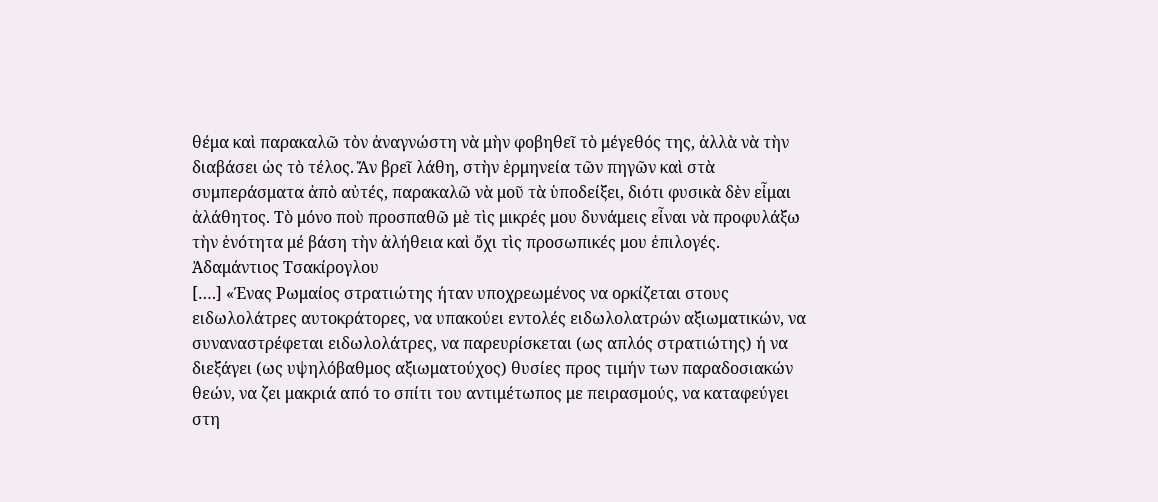θέμα καὶ παρακαλῶ τὸν ἀναγνώστη νὰ μὴν φοβηθεῖ τὸ μέγεθός της, ἀλλὰ νὰ τὴν διαβάσει ὡς τὸ τέλος. Ἄν βρεῖ λάθη, στὴν ἑρμηνεία τῶν πηγῶν καὶ στὰ συμπεράσματα ἀπὸ αὐτές, παρακαλῶ νὰ μοῦ τὰ ὑποδείξει, διότι φυσικὰ δὲν εἶμαι ἀλάθητος. Τὸ μόνο ποὺ προσπαθῶ μὲ τὶς μικρές μου δυνάμεις εἶναι νὰ προφυλάξω τὴν ἑνότητα μέ βάση τὴν ἀλήθεια καὶ ὄχι τὶς προσωπικές μου ἐπιλογές.
Ἀδαμάντιος Τσακίρογλου
[….] «Ένας Ρωμαίος στρατιώτης ήταν υποχρεωμένος να ορκίζεται στους ειδωλολάτρες αυτοκράτορες, να υπακούει εντολές ειδωλολατρών αξιωματικών, να συναναστρέφεται ειδωλολάτρες, να παρευρίσκεται (ως απλός στρατιώτης) ή να διεξάγει (ως υψηλόβαθμος αξιωματούχος) θυσίες προς τιμήν των παραδοσιακών θεών, να ζει μακριά από το σπίτι του αντιμέτωπος με πειρασμούς, να καταφεύγει στη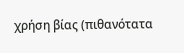χρήση βίας (πιθανότατα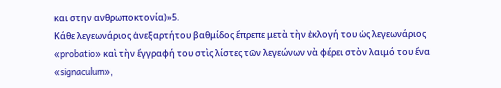και στην ανθρωποκτονία)»5.
Κάθε λεγεωνάριος ἀνεξαρτήτου βαθμίδος ἔπρεπε μετὰ τὴν ἐκλογή του ὡς λεγεωνάριος «probatio» καὶ τὴν ἔγγραφή του στὶς λίστες τῶν λεγεώνων νὰ φέρει στὸν λαιμό του ἕνα «signaculum»,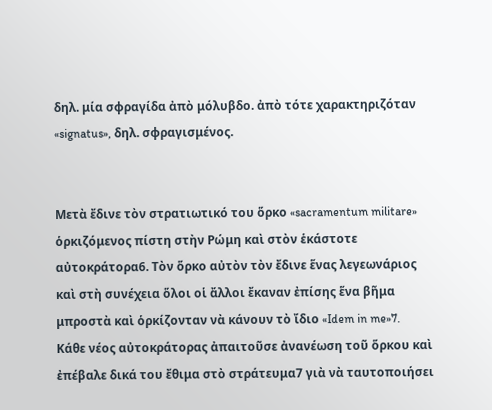δηλ. μία σφραγίδα ἀπὸ μόλυβδο. ἀπὸ τότε χαρακτηριζόταν «signatus», δηλ. σφραγισμένος.


Μετὰ ἔδινε τὸν στρατιωτικό του ὅρκο «sacramentum militare» ὁρκιζόμενος πίστη στὴν Ρώμη καὶ στὸν ἑκάστοτε αὐτοκράτορα6. Τὸν ὅρκο αὐτὸν τὸν ἔδινε ἕνας λεγεωνάριος καὶ στὴ συνέχεια ὅλοι οἱ ἄλλοι ἔκαναν ἐπίσης ἕνα βῆμα μπροστὰ καὶ ὁρκίζονταν νὰ κάνουν τὸ ἴδιο «Idem in me»7.
Κάθε νέος αὐτοκράτορας ἀπαιτοῦσε ἀνανέωση τοῦ ὅρκου καὶ ἐπέβαλε δικά του ἔθιμα στὸ στράτευμα7 γιὰ νὰ ταυτοποιήσει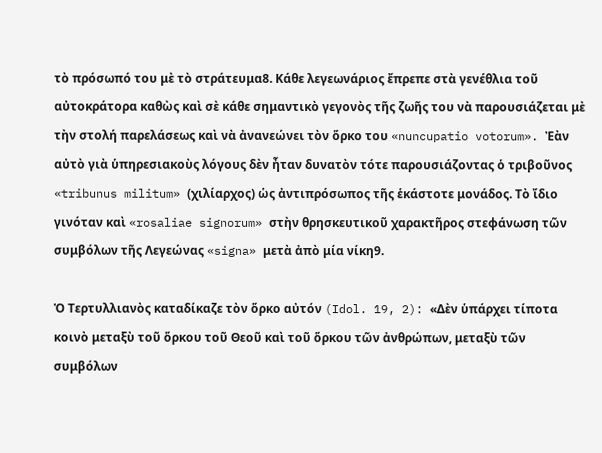τὸ πρόσωπό του μὲ τὸ στράτευμα8. Κάθε λεγεωνάριος ἔπρεπε στὰ γενέθλια τοῦ αὐτοκράτορα καθὼς καὶ σὲ κάθε σημαντικὸ γεγονὸς τῆς ζωῆς του νὰ παρουσιάζεται μὲ τὴν στολή παρελάσεως καὶ νὰ ἀνανεώνει τὸν ὅρκο του «nuncupatio votorum». Ἐὰν αὐτὸ γιὰ ὑπηρεσιακοὺς λόγους δὲν ἦταν δυνατὸν τότε παρουσιάζοντας ὁ τριβοῦνος «tribunus militum» (χιλίαρχος) ὡς ἀντιπρόσωπος τῆς ἑκάστοτε μονάδος. Τὸ ἴδιο γινόταν καὶ «rosaliae signorum» στὴν θρησκευτικοῦ χαρακτῆρος στεφάνωση τῶν συμβόλων τῆς Λεγεώνας «signa» μετὰ ἀπὸ μία νίκη9.

Ὁ Τερτυλλιανὸς καταδίκαζε τὸν ὅρκο αὐτόν (Idol. 19, 2): «Δὲν ὑπάρχει τίποτα κοινὸ μεταξὺ τοῦ ὅρκου τοῦ Θεοῦ καὶ τοῦ ὅρκου τῶν ἀνθρώπων, μεταξὺ τῶν συμβόλων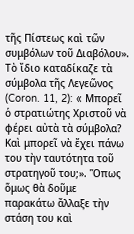τῆς Πίστεως καὶ τῶν συμβόλων τοῦ Διαβόλου». Τὸ ἴδιο καταδίκαζε τὰ σύμβολα τῆς Λεγεῶνος (Coron. 11, 2): « Μπορεῖ ὁ στρατιώτης Χριστοῦ νὰ φέρει αὐτὰ τὰ σύμβολα? Καὶ μπορεῖ νὰ ἔχει πάνω του τὴν ταυτότητα τοῦ στρατηγοῦ του;». Ὅπως ὅμως θὰ δοῦμε παρακάτω ἄλλαξε τὴν στάση του καὶ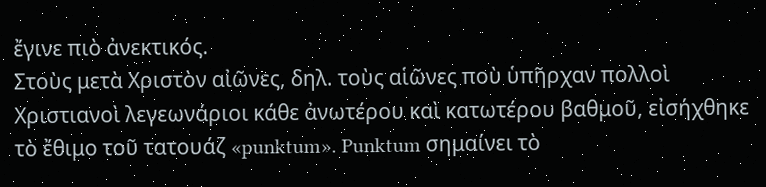ἔγινε πιὸ ἀνεκτικός.
Στοὺς μετὰ Χριστὸν αἰῶνες, δηλ. τοὺς αἱῶνες ποὺ ὑπῆρχαν πολλοὶ Χριστιανοὶ λεγεωνάριοι κάθε ἀνωτέρου καὶ κατωτέρου βαθμοῦ, εἰσήχθηκε τὸ ἔθιμο τοῦ τατουάζ «punktum». Punktum σημαίνει τὸ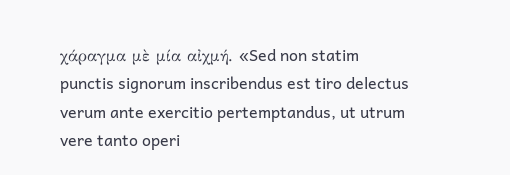χάραγμα μὲ μία αἰχμή. «Sed non statim punctis signorum inscribendus est tiro delectus verum ante exercitio pertemptandus, ut utrum vere tanto operi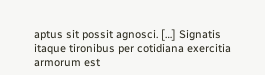aptus sit possit agnosci. […] Signatis itaque tironibus per cotidiana exercitia armorum est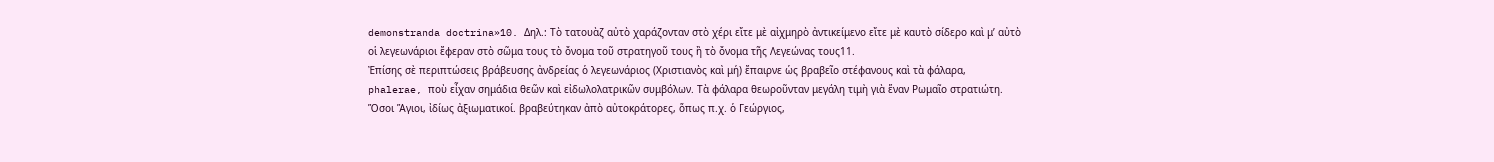demonstranda doctrina»10. Δηλ.: Τὸ τατουὰζ αὐτὸ χαράζονταν στὸ χέρι εἴτε μὲ αἰχμηρὸ ἀντικείμενο εἴτε μὲ καυτὸ σίδερο καὶ μ’ αὐτὸ οἱ λεγεωνάριοι ἔφεραν στὸ σῶμα τους τὸ ὄνομα τοῦ στρατηγοῦ τους ἢ τὸ ὄνομα τῆς Λεγεώνας τους11.
Ἐπίσης σὲ περιπτώσεις βράβευσης ἀνδρείας ὁ λεγεωνάριος (Χριστιανὸς καὶ μή) ἔπαιρνε ὡς βραβεῖο στέφανους καὶ τὰ φάλαρα, phalerae, ποὺ εἶχαν σημάδια θεῶν καὶ εἰδωλολατρικῶν συμβόλων. Τὰ φάλαρα θεωροῦνταν μεγάλη τιμὴ γιὰ ἕναν Ρωμαῖο στρατιώτη. Ὅσοι Ἅγιοι, ἰδίως ἀξιωματικοί. βραβεύτηκαν ἀπὸ αὐτοκράτορες, ὅπως π.χ. ὁ Γεώργιος,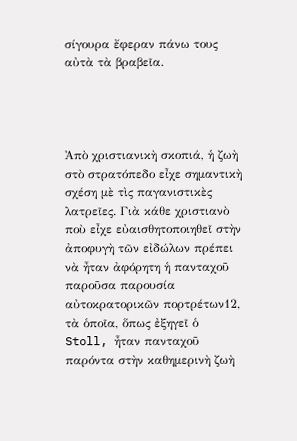σίγουρα ἔφεραν πάνω τους αὐτὰ τὰ βραβεῖα.




Ἀπὸ χριστιανικὴ σκοπιά, ἡ ζωὴ στὸ στρατόπεδο εἶχε σημαντικὴ σχέση μὲ τὶς παγανιστικὲς λατρεῖες. Γιὰ κάθε χριστιανὸ ποὺ εἶχε εὐαισθητοποιηθεῖ στὴν ἀποφυγὴ τῶν εἰδώλων πρέπει νὰ ἦταν ἀφόρητη ἡ πανταχοῦ παροῦσα παρουσία αὐτοκρατορικῶν πορτρέτων12, τὰ ὁποῖα, ὅπως ἐξηγεῖ ὁ Stoll, ἦταν πανταχοῦ παρόντα στὴν καθημερινὴ ζωὴ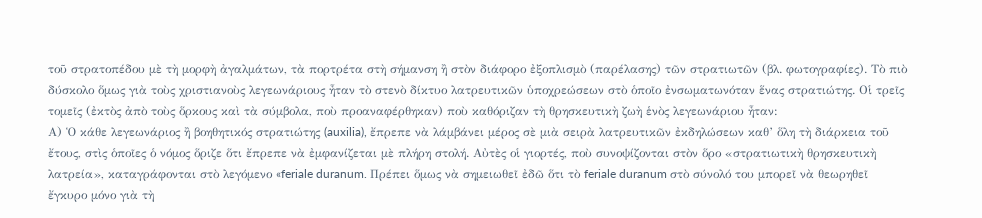τοῦ στρατοπέδου μὲ τὴ μορφὴ ἀγαλμάτων, τὰ πορτρέτα στὴ σήμανση ἢ στὸν διάφορο ἐξοπλισμὸ (παρέλασης) τῶν στρατιωτῶν (βλ. φωτογραφίες). Τὸ πιὸ δύσκολο ὅμως γιὰ τοὺς χριστιανοὺς λεγεωνάριους ἦταν τὸ στενὸ δίκτυο λατρευτικῶν ὑποχρεώσεων στὸ ὁποῖο ἐνσωματωνόταν ἕνας στρατιώτης. Οἱ τρεῖς τομεῖς (ἐκτὸς ἀπὸ τοὺς ὅρκους καὶ τὰ σύμβολα, ποὺ προαναφέρθηκαν) ποὺ καθόριζαν τὴ θρησκευτικὴ ζωὴ ἑνὸς λεγεωνάριου ἦταν:
Α) Ὁ κάθε λεγεωνάριος ἢ βοηθητικός στρατιώτης (auxilia), ἔπρεπε νὰ λάμβάνει μέρος σὲ μιὰ σειρὰ λατρευτικῶν ἐκδηλώσεων καθ’ ὅλη τὴ διάρκεια τοῦ ἔτους, στὶς ὁποῖες ὁ νόμος ὅριζε ὅτι ἔπρεπε νὰ ἐμφανίζεται μὲ πλήρη στολή. Αὐτὲς οἱ γιορτές, ποὺ συνοψίζονται στὸν ὅρο «στρατιωτικὴ θρησκευτικὴ λατρεία», καταγράφονται στὸ λεγόμενο «feriale duranum. Πρέπει ὅμως νὰ σημειωθεῖ ἐδῶ ὅτι τὸ feriale duranum στὸ σύνολό του μπορεῖ νὰ θεωρηθεῖ ἔγκυρο μόνο γιὰ τὴ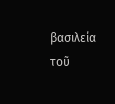βασιλεία τοῦ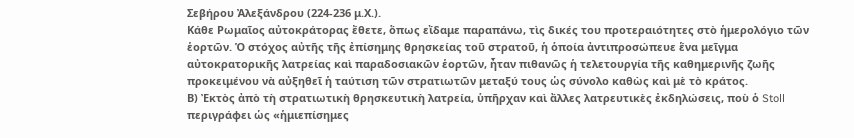Σεβήρου Ἀλεξάνδρου (224-236 μ.Χ.).
Κάθε Ρωμαῖος αὐτοκράτορας ἔθετε, ὅπως εἴδαμε παραπάνω, τὶς δικές του προτεραιότητες στὸ ἡμερολόγιο τῶν ἑορτῶν. Ὁ στόχος αὐτῆς τῆς ἐπίσημης θρησκείας τοῦ στρατοῦ, ἡ ὁποία ἀντιπροσώπευε ἕνα μεῖγμα αὐτοκρατορικῆς λατρείας καὶ παραδοσιακῶν ἑορτῶν, ἦταν πιθανῶς ἡ τελετουργία τῆς καθημερινῆς ζωῆς προκειμένου νὰ αὐξηθεῖ ἡ ταύτιση τῶν στρατιωτῶν μεταξύ τους ὡς σύνολο καθὼς καὶ μὲ τὸ κράτος.
Β) Ἐκτὸς ἀπὸ τὴ στρατιωτικὴ θρησκευτικὴ λατρεία, ὑπῆρχαν καὶ ἄλλες λατρευτικὲς ἐκδηλώσεις, ποὺ ὁ Stoll περιγράφει ὡς «ἡμιεπίσημες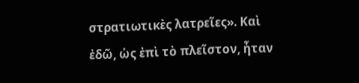στρατιωτικὲς λατρεῖες». Καὶ ἐδῶ, ὡς ἐπὶ τὸ πλεῖστον, ἦταν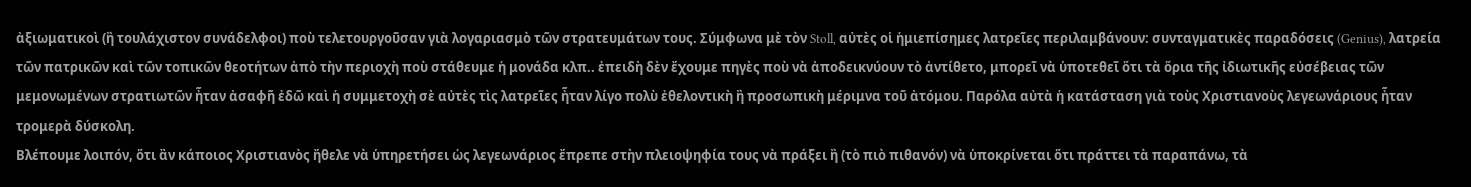ἀξιωματικοὶ (ἢ τουλάχιστον συνάδελφοι) ποὺ τελετουργοῦσαν γιὰ λογαριασμὸ τῶν στρατευμάτων τους. Σύμφωνα μὲ τὸν Stoll, αὐτὲς οἱ ἡμιεπίσημες λατρεῖες περιλαμβάνουν: συνταγματικὲς παραδόσεις (Genius), λατρεία τῶν πατρικῶν καὶ τῶν τοπικῶν θεοτήτων ἀπὸ τὴν περιοχὴ ποὺ στάθευμε ἡ μονάδα κλπ.. ἐπειδὴ δὲν ἔχουμε πηγὲς ποὺ νὰ ἀποδεικνύουν τὸ ἀντίθετο, μπορεῖ νὰ ὑποτεθεῖ ὅτι τὰ ὅρια τῆς ἰδιωτικῆς εὐσέβειας τῶν μεμονωμένων στρατιωτῶν ἦταν ἀσαφῆ ἐδῶ καὶ ἡ συμμετοχὴ σὲ αὐτὲς τὶς λατρεῖες ἦταν λίγο πολὺ ἐθελοντικὴ ἢ προσωπικὴ μέριμνα τοῦ ἀτόμου. Παρόλα αὐτὰ ἡ κατάσταση γιὰ τοὺς Χριστιανοὺς λεγεωνάριους ἦταν τρομερὰ δύσκολη.
Βλέπουμε λοιπόν, ὅτι ἂν κάποιος Χριστιανὸς ἤθελε νὰ ὑπηρετήσει ὡς λεγεωνάριος ἔπρεπε στὴν πλειοψηφία τους νὰ πράξει ἢ (τὸ πιὸ πιθανόν) νὰ ὑποκρίνεται ὅτι πράττει τὰ παραπάνω, τὰ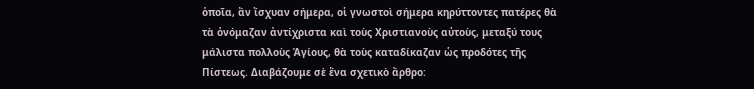ὁποῖα, ἂν ἴσχυαν σήμερα, οἱ γνωστοὶ σήμερα κηρύττοντες πατέρες θὰ τὰ ὀνόμαζαν ἀντίχριστα καὶ τοὺς Χριστιανοὺς αὐτοὺς, μεταξύ τους μάλιστα πολλοὺς Ἁγίους, θὰ τοὺς καταδίκαζαν ὡς προδότες τῆς Πίστεως. Διαβάζουμε σὲ ἕνα σχετικὸ ἄρθρο: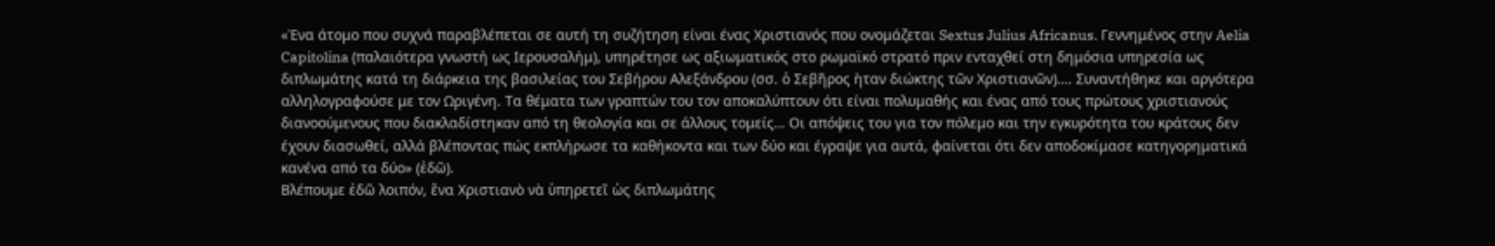«Ένα άτομο που συχνά παραβλέπεται σε αυτή τη συζήτηση είναι ένας Χριστιανός που ονομάζεται Sextus Julius Africanus. Γεννημένος στην Aelia Capitolina (παλαιότερα γνωστή ως Ιερουσαλήμ), υπηρέτησε ως αξιωματικός στο ρωμαϊκό στρατό πριν ενταχθεί στη δημόσια υπηρεσία ως διπλωμάτης κατά τη διάρκεια της βασιλείας του Σεβήρου Αλεξάνδρου (σσ. ὁ Σεβῆρος ὴταν διώκτης τῶν Χριστιανῶν)…. Συναντήθηκε και αργότερα αλληλογραφούσε με τον Ωριγένη. Τα θέματα των γραπτών του τον αποκαλύπτουν ότι είναι πολυμαθής και ένας από τους πρώτους χριστιανούς διανοούμενους που διακλαδίστηκαν από τη θεολογία και σε άλλους τομείς… Οι απόψεις του για τον πόλεμο και την εγκυρότητα του κράτους δεν έχουν διασωθεί, αλλά βλέποντας πώς εκπλήρωσε τα καθήκοντα και των δύο και έγραψε για αυτά, φαίνεται ότι δεν αποδοκίμασε κατηγορηματικά κανένα από τα δύο» (ἐδῶ).
Βλέπουμε ἐδῶ λοιπόν, ἕνα Χριστιανὸ νὰ ὑπηρετεῖ ὡς διπλωμάτης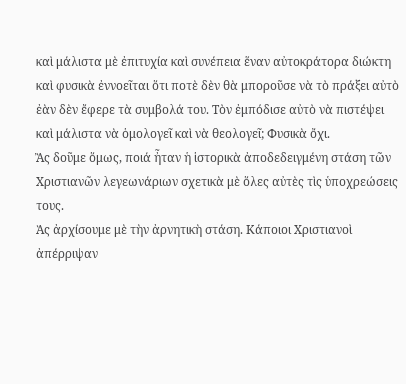καὶ μάλιστα μὲ ἐπιτυχία καὶ συνέπεια ἕναν αὐτοκράτορα διώκτη καὶ φυσικὰ ἐννοεῖται ὅτι ποτὲ δὲν θὰ μποροῦσε νὰ τὸ πράξει αὐτὸ ἐὰν δὲν ἔφερε τὰ συμβολά του. Τὸν ἐμπόδισε αὐτὸ νὰ πιστέψει καὶ μάλιστα νὰ ὁμολογεῖ καὶ νὰ θεολογεῖ; Φυσικὰ ὄχι.
Ἂς δοῦμε ὅμως, ποιά ἦταν ἡ ἱστορικὰ ἀποδεδειγμένη στάση τῶν Χριστιανῶν λεγεωνάριων σχετικὰ μὲ ὅλες αὐτὲς τὶς ὑποχρεώσεις τους.
Ὰς ἀρχίσουμε μὲ τὴν ἀρνητικὴ στάση. Κάποιοι Χριστιανοὶ ἀπέρριψαν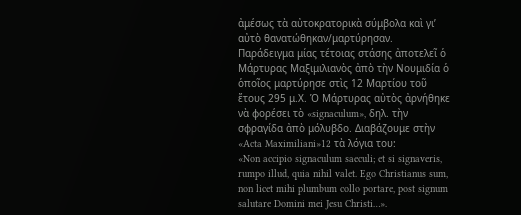ἀμέσως τὰ αὐτοκρατορικὰ σύμβολα καὶ γι’ αὐτὸ θανατώθηκαν/μαρτύρησαν. Παράδειγμα μίας τέτοιας στάσης ἀποτελεῖ ὁ Μάρτυρας Μαξιμιλιανὸς ἀπὸ τὴν Νουμιδία ὁ ὁποῖος μαρτύρησε στὶς 12 Μαρτίου τοῦ ἔτους 295 μ.Χ. Ὁ Μάρτυρας αὐτὸς ἀρνήθηκε νὰ φορέσει τὸ «signaculum», δηλ. τὴν σφραγίδα ἀπὸ μόλυβδο. Διαβάζουμε στὴν «Acta Maximiliani»12 τὰ λόγια του:
«Non accipio signaculum saeculi; et si signaveris, rumpo illud, quia nihil valet. Ego Christianus sum, non licet mihi plumbum collo portare, post signum salutare Domini mei Jesu Christi…».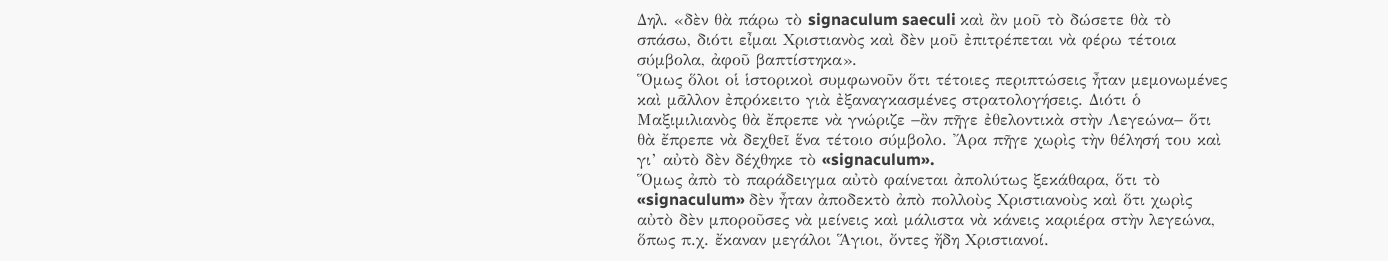Δηλ. «δὲν θὰ πάρω τὸ signaculum saeculi καὶ ἂν μοῦ τὸ δώσετε θὰ τὸ σπάσω, διότι εἶμαι Χριστιανὸς καὶ δὲν μοῦ ἐπιτρέπεται νὰ φέρω τέτοια σύμβολα, ἀφοῦ βαπτίστηκα».
Ὅμως ὅλοι οἱ ἱστορικοὶ συμφωνοῦν ὅτι τέτοιες περιπτώσεις ἦταν μεμονωμένες καὶ μᾶλλον ἐπρόκειτο γιὰ ἐξαναγκασμένες στρατολογήσεις. Διότι ὁ Μαξιμιλιανὸς θὰ ἔπρεπε νὰ γνώριζε −ἂν πῆγε ἐθελοντικὰ στὴν Λεγεώνα− ὅτι θὰ ἔπρεπε νὰ δεχθεῖ ἕνα τέτοιο σύμβολο. Ἄρα πῆγε χωρὶς τὴν θέλησή του καὶ γι’ αὐτὸ δὲν δέχθηκε τὸ «signaculum».
Ὅμως ἀπὸ τὸ παράδειγμα αὐτὸ φαίνεται ἀπολύτως ξεκάθαρα, ὅτι τὸ «signaculum» δὲν ἦταν ἀποδεκτὸ ἀπὸ πολλοὺς Χριστιανοὺς καὶ ὅτι χωρὶς αὐτὸ δὲν μποροῦσες νὰ μείνεις καὶ μάλιστα νὰ κάνεις καριέρα στὴν λεγεώνα, ὅπως π.χ. ἔκαναν μεγάλοι Ἅγιοι, ὄντες ἤδη Χριστιανοί.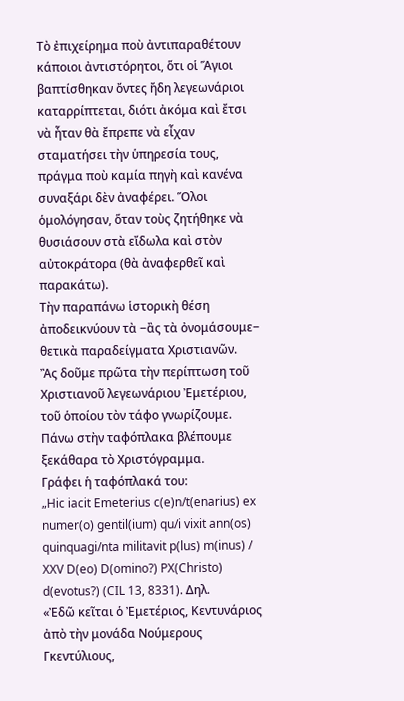Τὸ ἐπιχείρημα ποὺ ἀντιπαραθέτουν κάποιοι ἀντιστόρητοι, ὅτι οἱ Ἅγιοι βαπτίσθηκαν ὄντες ἤδη λεγεωνάριοι καταρρίπτεται, διότι ἀκόμα καὶ ἔτσι νὰ ἦταν θὰ ἔπρεπε νὰ εἶχαν σταματήσει τὴν ὑπηρεσία τους, πράγμα ποὺ καμία πηγὴ καὶ κανένα συναξάρι δὲν ἀναφέρει. Ὅλοι ὁμολόγησαν, ὅταν τοὺς ζητήθηκε νὰ θυσιάσουν στὰ εἴδωλα καὶ στὸν αὐτοκράτορα (θὰ ἀναφερθεῖ καὶ παρακάτω).
Τὴν παραπάνω ἱστορικὴ θέση ἀποδεικνύουν τὰ −ἂς τὰ ὀνομάσουμε− θετικὰ παραδείγματα Χριστιανῶν.
Ἂς δοῦμε πρῶτα τὴν περίπτωση τοῦ Χριστιανοῦ λεγεωνάριου Ἐμετέριου, τοῦ ὁποίου τὸν τάφο γνωρίζουμε. Πάνω στὴν ταφόπλακα βλέπουμε ξεκάθαρα τὸ Χριστόγραμμα.
Γράφει ἡ ταφόπλακά του:
„Hic iacit Emeterius c(e)n/t(enarius) ex numer(o) gentil(ium) qu/i vixit ann(os) quinquagi/nta militavit p(lus) m(inus) / XXV D(eo) D(omino?) PX(Christo) d(evotus?) (CIL 13, 8331). Δηλ.
«Ἐδῶ κεῖται ὁ Ἐμετέριος, Κεντυνάριος ἀπὸ τὴν μονάδα Νούμερους Γκεντύλιους,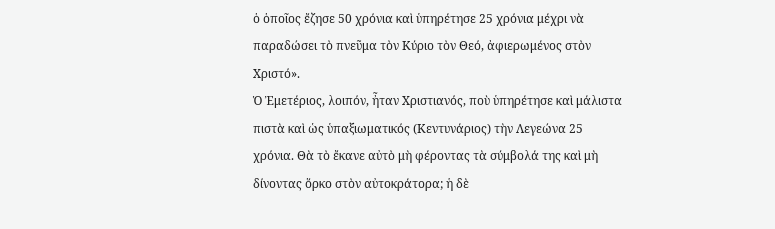ὁ ὁποῖος ἔζησε 50 χρόνια καὶ ὑπηρέτησε 25 χρόνια μέχρι νὰ παραδώσει τὸ πνεῦμα τὸν Κύριο τὸν Θεό, ἀφιερωμένος στὸν Χριστό».
Ὁ Ἐμετέριος, λοιπόν, ἦταν Χριστιανός, ποὺ ὑπηρέτησε καὶ μάλιστα πιστὰ καὶ ὡς ὑπαξιωματικός (Κεντυνάριος) τὴν Λεγεώνα 25 χρόνια. Θὰ τὸ ἔκανε αὐτὸ μὴ φέροντας τὰ σύμβολά της καὶ μὴ δίνοντας ὅρκο στὸν αὐτοκράτορα; ἡ δὲ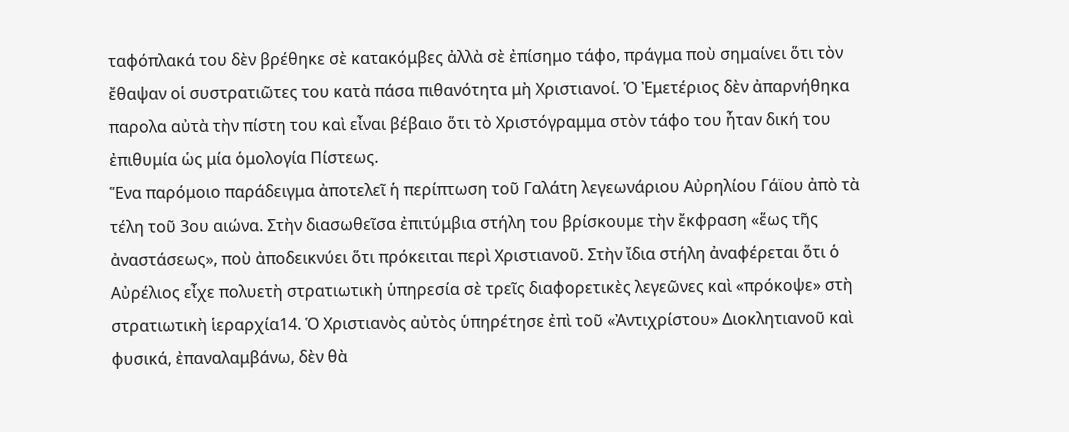ταφόπλακά του δὲν βρέθηκε σὲ κατακόμβες ἀλλὰ σὲ ἐπίσημο τάφο, πράγμα ποὺ σημαίνει ὅτι τὸν ἔθαψαν οἱ συστρατιῶτες του κατὰ πάσα πιθανότητα μὴ Χριστιανοί. Ὁ Ἐμετέριος δὲν ἀπαρνήθηκα παρολα αὐτὰ τὴν πίστη του καὶ εἶναι βέβαιο ὅτι τὸ Χριστόγραμμα στὸν τάφο του ἦταν δική του ἐπιθυμία ὡς μία ὁμολογία Πίστεως.
Ἕνα παρόμοιο παράδειγμα ἀποτελεῖ ἡ περίπτωση τοῦ Γαλάτη λεγεωνάριου Αὐρηλίου Γάϊου ἀπὸ τὰ τέλη τοῦ 3ου αιώνα. Στὴν διασωθεῖσα ἐπιτύμβια στήλη του βρίσκουμε τὴν ἔκφραση «ἕως τῆς ἀναστάσεως», ποὺ ἀποδεικνύει ὅτι πρόκειται περὶ Χριστιανοῦ. Στὴν ἴδια στήλη ἀναφέρεται ὅτι ὁ Αὐρέλιος εἶχε πολυετὴ στρατιωτικὴ ὑπηρεσία σὲ τρεῖς διαφορετικὲς λεγεῶνες καὶ «πρόκοψε» στὴ στρατιωτικὴ ἱεραρχία14. Ὁ Χριστιανὸς αὐτὸς ὑπηρέτησε ἐπὶ τοῦ «Ἀντιχρίστου» Διοκλητιανοῦ καὶ φυσικά, ἐπαναλαμβάνω, δὲν θὰ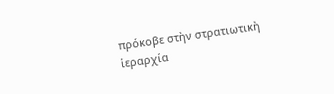πρόκοβε στὴν στρατιωτικὴ ἱεραρχία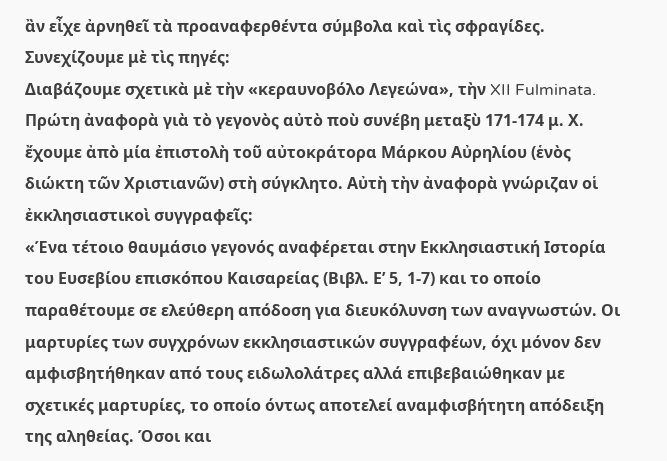ἂν εἶχε ἀρνηθεῖ τὰ προαναφερθέντα σύμβολα καὶ τὶς σφραγίδες.
Συνεχίζουμε μὲ τὶς πηγές:
Διαβάζουμε σχετικὰ μὲ τὴν «κεραυνοβόλο Λεγεώνα», τὴν XII Fulminata. Πρώτη ἀναφορὰ γιὰ τὸ γεγονὸς αὐτὸ ποὺ συνέβη μεταξὺ 171-174 μ. Χ. ἔχουμε ἀπὸ μία ἐπιστολὴ τοῦ αὐτοκράτορα Μάρκου Αὐρηλίου (ἑνὸς διώκτη τῶν Χριστιανῶν) στὴ σύγκλητο. Αὐτὴ τὴν ἀναφορὰ γνώριζαν οἱ ἐκκλησιαστικοὶ συγγραφεῖς:
«Ένα τέτοιο θαυμάσιο γεγονός αναφέρεται στην Εκκλησιαστική Ιστορία του Ευσεβίου επισκόπου Καισαρείας (Βιβλ. Ε’ 5, 1-7) και το οποίο παραθέτουμε σε ελεύθερη απόδοση για διευκόλυνση των αναγνωστών. Οι μαρτυρίες των συγχρόνων εκκλησιαστικών συγγραφέων, όχι μόνον δεν αμφισβητήθηκαν από τους ειδωλολάτρες αλλά επιβεβαιώθηκαν με σχετικές μαρτυρίες, το οποίο όντως αποτελεί αναμφισβήτητη απόδειξη της αληθείας. Όσοι και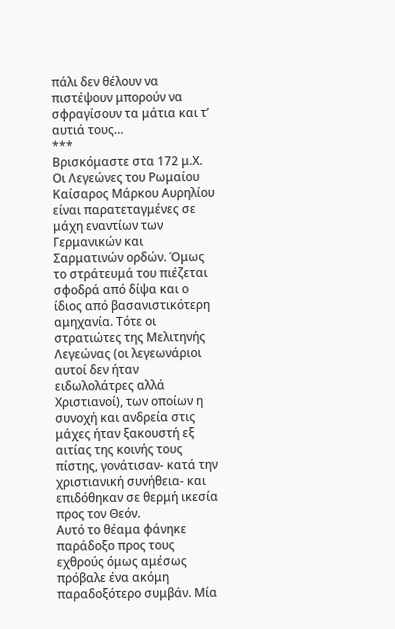πάλι δεν θέλουν να πιστέψουν μπορούν να σφραγίσουν τα μάτια και τ’ αυτιά τους…
***
Βρισκόμαστε στα 172 μ.Χ. Οι Λεγεώνες του Ρωμαίου Καίσαρος Μάρκου Αυρηλίου είναι παρατεταγμένες σε μάχη εναντίων των Γερμανικών και Σαρματινών ορδών. Όμως το στράτευμά του πιέζεται σφοδρά από δίψα και ο ίδιος από βασανιστικότερη αμηχανία. Τότε οι στρατιώτες της Μελιτηνής Λεγεώνας (οι λεγεωνάριοι αυτοί δεν ήταν ειδωλολάτρες αλλά Χριστιανοί), των οποίων η συνοχή και ανδρεία στις μάχες ήταν ξακουστή εξ αιτίας της κοινής τους πίστης, γονάτισαν- κατά την χριστιανική συνήθεια- και επιδόθηκαν σε θερμή ικεσία προς τον Θεόν.
Αυτό το θέαμα φάνηκε παράδοξο προς τους εχθρούς όμως αμέσως πρόβαλε ένα ακόμη παραδοξότερο συμβάν. Μία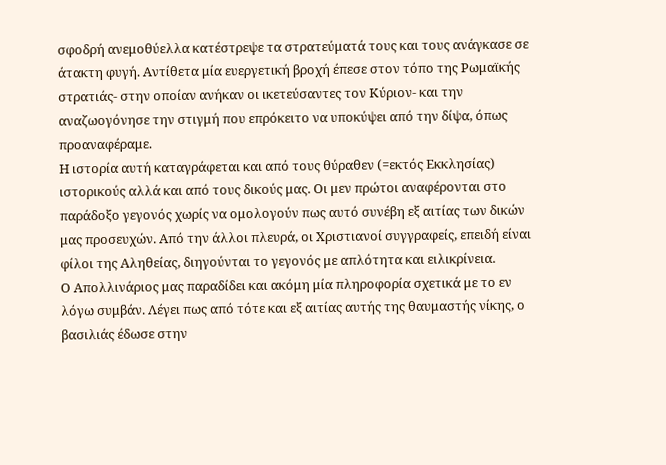σφοδρή ανεμοθύελλα κατέστρεψε τα στρατεύματά τους και τους ανάγκασε σε άτακτη φυγή. Αντίθετα μία ευεργετική βροχή έπεσε στον τόπο της Ρωμαϊκής στρατιάς- στην οποίαν ανήκαν οι ικετεύσαντες τον Κύριον- και την αναζωογόνησε την στιγμή που επρόκειτο να υποκύψει από την δίψα, όπως προαναφέραμε.
Η ιστορία αυτή καταγράφεται και από τους θύραθεν (=εκτός Εκκλησίας) ιστορικούς αλλά και από τους δικούς μας. Οι μεν πρώτοι αναφέρονται στο παράδοξο γεγονός χωρίς να ομολογούν πως αυτό συνέβη εξ αιτίας των δικών μας προσευχών. Από την άλλοι πλευρά, οι Χριστιανοί συγγραφείς, επειδή είναι φίλοι της Αληθείας, διηγούνται το γεγονός με απλότητα και ειλικρίνεια.
Ο Απολλινάριος μας παραδίδει και ακόμη μία πληροφορία σχετικά με το εν λόγω συμβάν. Λέγει πως από τότε και εξ αιτίας αυτής της θαυμαστής νίκης, ο βασιλιάς έδωσε στην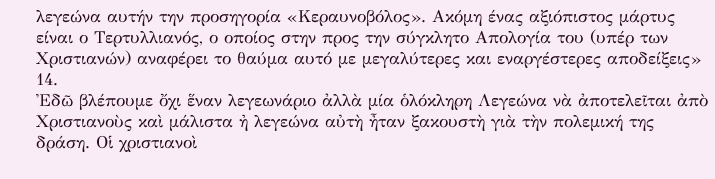λεγεώνα αυτήν την προσηγορία «Κεραυνοβόλος». Ακόμη ένας αξιόπιστος μάρτυς είναι ο Τερτυλλιανός, ο οποίος στην προς την σύγκλητο Απολογία του (υπέρ των Χριστιανών) αναφέρει το θαύμα αυτό με μεγαλύτερες και εναργέστερες αποδείξεις» 14.
Ἐδῶ βλέπουμε ὄχι ἕναν λεγεωνάριο ἀλλὰ μία ὁλόκληρη Λεγεώνα νὰ ἀποτελεῖται ἀπὸ Χριστιανοὺς καὶ μάλιστα ἠ λεγεώνα αὐτὴ ἦταν ξακουστὴ γιὰ τὴν πολεμική της δράση. Οἱ χριστιανοὶ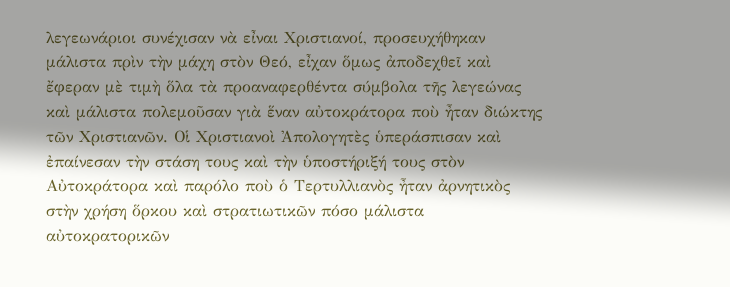λεγεωνάριοι συνέχισαν νὰ εἶναι Χριστιανοί, προσευχήθηκαν μάλιστα πρὶν τὴν μάχη στὸν Θεό, εἶχαν ὅμως ἀποδεχθεῖ καὶ ἔφεραν μὲ τιμὴ ὅλα τὰ προαναφερθέντα σύμβολα τῆς λεγεώνας καὶ μάλιστα πολεμοῦσαν γιὰ ἕναν αὐτοκράτορα ποὺ ἦταν διώκτης τῶν Χριστιανῶν. Οἱ Χριστιανοὶ Ἀπολογητὲς ὑπεράσπισαν καὶ ἐπαίνεσαν τὴν στάση τους καὶ τὴν ὑποστήριξή τους στὸν Αὐτοκράτορα καὶ παρόλο ποὺ ὁ Τερτυλλιανὸς ἦταν ἀρνητικὸς στὴν χρήση ὅρκου καὶ στρατιωτικῶν πόσο μάλιστα αὐτοκρατορικῶν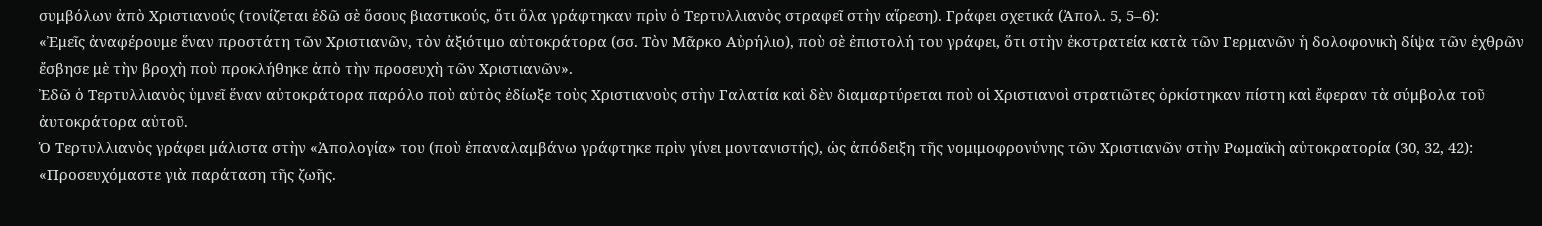συμβόλων ἀπὸ Χριστιανούς (τονίζεται ἐδῶ σὲ ὅσους βιαστικούς, ὄτι ὅλα γράφτηκαν πρὶν ὁ Τερτυλλιανὸς στραφεῖ στὴν αἵρεση). Γράφει σχετικά (Ἀπολ. 5, 5–6):
«Ἐμεῖς ἀναφέρουμε ἕναν προστάτη τῶν Χριστιανῶν, τὸν ἀξιότιμο αὐτοκράτορα (σσ. Τὸν Μᾶρκο Αὐρήλιο), ποὺ σὲ ἐπιστολή του γράφει, ὅτι στὴν ἐκστρατεία κατὰ τῶν Γερμανῶν ἡ δολοφονικὴ δίψα τῶν ἐχθρῶν ἔσβησε μὲ τὴν βροχὴ ποὺ προκλήθηκε ἀπὸ τὴν προσευχὴ τῶν Χριστιανῶν».
Ἐδῶ ὁ Τερτυλλιανὸς ὑμνεῖ ἕναν αὐτοκράτορα παρόλο ποὺ αὐτὸς ἐδίωξε τοὺς Χριστιανοὺς στὴν Γαλατία καὶ δὲν διαμαρτύρεται ποὺ οἱ Χριστιανοὶ στρατιῶτες ὁρκίστηκαν πίστη καὶ ἔφεραν τὰ σύμβολα τοῦ ἀυτοκράτορα αὐτοῦ.
Ὁ Τερτυλλιανὸς γράφει μάλιστα στὴν «Ἀπολογία» του (ποὺ ἐπαναλαμβάνω γράφτηκε πρὶν γίνει μοντανιστής), ὡς ἀπόδειξη τῆς νομιμοφρονύνης τῶν Χριστιανῶν στὴν Ρωμαϊκὴ αὐτοκρατορία (30, 32, 42):
«Προσευχόμαστε γιὰ παράταση τῆς ζωῆς.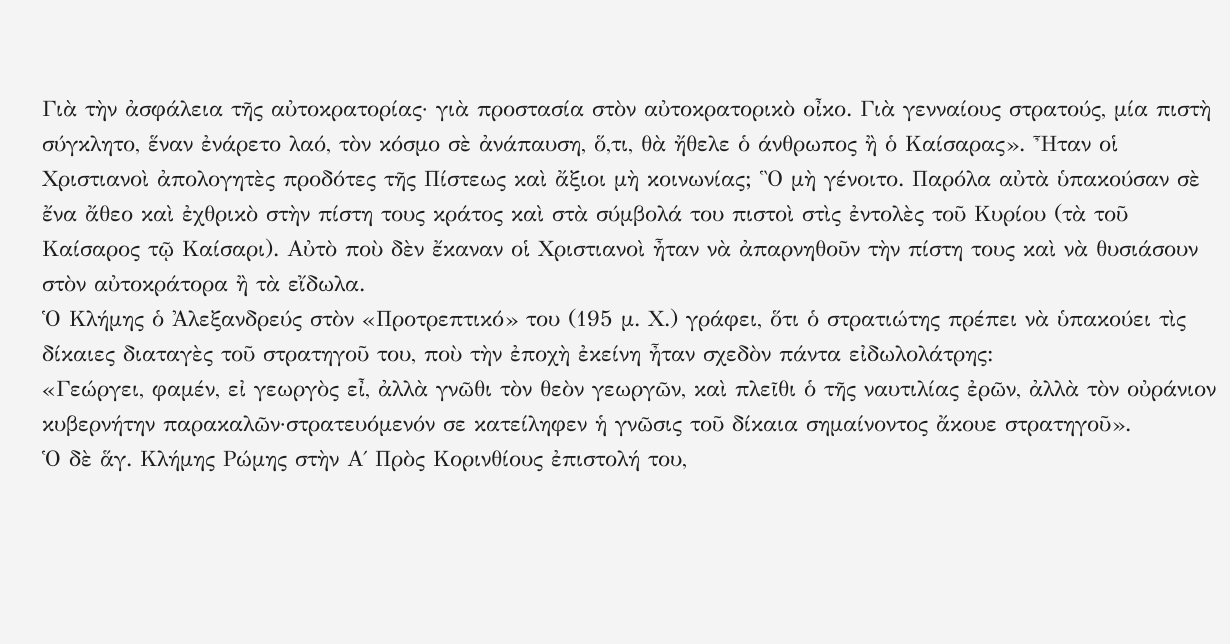Γιὰ τὴν ἀσφάλεια τῆς αὐτοκρατορίας· γιὰ προστασία στὸν αὐτοκρατορικὸ οἶκο. Γιὰ γενναίους στρατούς, μία πιστὴ σύγκλητο, ἕναν ἐνάρετο λαό, τὸν κόσμο σὲ ἀνάπαυση, ὅ,τι, θὰ ἤθελε ὁ άνθρωπος ἢ ὁ Καίσαρας». Ἦταν οἱ Χριστιανοὶ ἀπολογητὲς προδότες τῆς Πίστεως καὶ ἄξιοι μὴ κοινωνίας; Ὃ μὴ γένοιτο. Παρόλα αὐτὰ ὑπακούσαν σὲ ἔνα ἄθεο καὶ ἐχθρικὸ στὴν πίστη τους κράτος καὶ στὰ σύμβολά του πιστοὶ στὶς ἐντολὲς τοῦ Κυρίου (τὰ τοῦ Καίσαρος τῷ Καίσαρι). Αὐτὸ ποὺ δὲν ἔκαναν οἱ Χριστιανοὶ ἦταν νὰ ἀπαρνηθοῦν τὴν πίστη τους καὶ νὰ θυσιάσουν στὸν αὐτοκράτορα ἢ τὰ εἴδωλα.
Ὁ Κλήμης ὁ Ἀλεξανδρεύς στὸν «Προτρεπτικό» του (195 μ. Χ.) γράφει, ὅτι ὁ στρατιώτης πρέπει νὰ ὑπακούει τὶς δίκαιες διαταγὲς τοῦ στρατηγοῦ του, ποὺ τὴν ἐποχὴ ἐκείνη ἦταν σχεδὸν πάντα εἰδωλολάτρης:
«Γεώργει, φαμέν, εἰ γεωργὸς εἶ, ἀλλὰ γνῶθι τὸν θεὸν γεωργῶν, καὶ πλεῖθι ὁ τῆς ναυτιλίας ἐρῶν, ἀλλὰ τὸν οὐράνιον κυβερνήτην παρακαλῶν·στρατευόμενόν σε κατείληφεν ἡ γνῶσις τοῦ δίκαια σημαίνοντος ἄκουε στρατηγοῦ».
Ὁ δὲ ἅγ. Κλήμης Ρώμης στὴν Α΄ Πρὸς Κορινθίους ἐπιστολή του,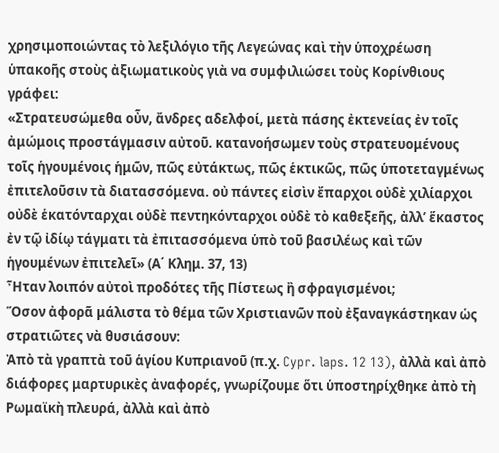χρησιμοποιώντας τὸ λεξιλόγιο τῆς Λεγεώνας καὶ τὴν ὑποχρέωση ὑπακοῆς στοὺς ἀξιωματικοὺς γιὰ να συμφιλιώσει τοὺς Κορίνθιους γράφει:
«Στρατευσώμεθα οὖν, ἄνδρες αδελφοί, μετὰ πάσης ἐκτενείας ἐν τοῖς ἀμώμοις προστάγμασιν αὐτοῦ. κατανοήσωμεν τοὺς στρατευομένους τοῖς ἡγουμένοις ἡμῶν, πῶς εὐτάκτως, πῶς ἑκτικῶς, πῶς ὑποτεταγμένως ἐπιτελοῦσιν τὰ διατασσόμενα. οὐ πάντες εἰσὶν ἔπαρχοι οὐδὲ χιλίαρχοι οὐδὲ ἑκατόνταρχαι οὐδὲ πεντηκόνταρχοι οὐδὲ τὸ καθεξεῆς, ἀλλ’ ἕκαστος ἐν τῷ ἰδίῳ τάγματι τὰ ἐπιτασσόμενα ὑπὸ τοῦ βασιλέως καὶ τῶν ἡγουμένων ἐπιτελεῖ» (Α΄ Κλημ. 37, 13)
Ἦταν λοιπόν αὐτοὶ προδότες τῆς Πίστεως ἢ σφραγισμένοι;
Ὅσον ἀφορᾶ μάλιστα τὸ θέμα τῶν Χριστιανῶν ποὺ ἐξαναγκάστηκαν ὡς στρατιῶτες νὰ θυσιάσουν:
Ἀπὸ τὰ γραπτὰ τοῦ ἁγίου Κυπριανοῦ (π.χ. Cypr. laps. 12 13), ἀλλὰ καὶ ἀπὸ διάφορες μαρτυρικὲς ἀναφορές, γνωρίζουμε ὅτι ὑποστηρίχθηκε ἀπὸ τὴ Ρωμαϊκὴ πλευρά, ἀλλὰ καὶ ἀπὸ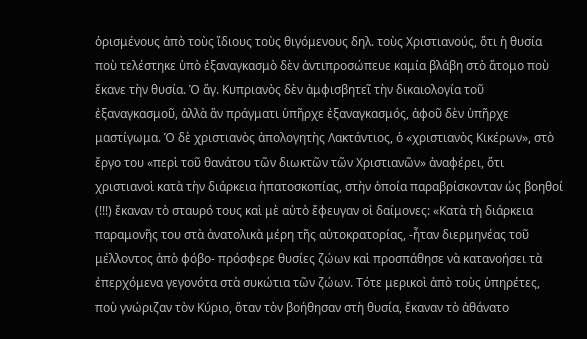ὁρισμένους ἀπὸ τοὺς ἴδιους τοὺς θιγόμενους δηλ. τοὺς Χριστιανούς, ὅτι ἡ θυσία ποὺ τελέστηκε ὑπὸ ἐξαναγκασμὸ δὲν ἀντιπροσώπευε καμία βλάβη στὸ ἄτομο ποὺ ἔκανε τὴν θυσία. Ὁ ἅγ. Κυπριανὸς δὲν ἀμφισβητεῖ τὴν δικαιολογία τοῦ ἐξαναγκασμοῦ, ἀλλὰ ἂν πράγματι ὑπῆρχε ἐξαναγκασμός, ἀφοῦ δὲν ὑπῆρχε μαστίγωμα. Ὁ δὲ χριστιανὸς ἀπολογητὴς Λακτάντιος, ὁ «χριστιανὸς Κικέρων», στὸ ἔργο του «περὶ τοῦ θανάτου τῶν διωκτῶν τῶν Χριστιανῶν» ἀναφέρει, ὅτι χριστιανοὶ κατὰ τὴν διάρκεια ἡπατοσκοπίας, στὴν ὁποία παραβρίσκονταν ὡς βοηθοί (!!!) ἔκαναν τὸ σταυρό τους καὶ μὲ αὐτὸ ἔφευγαν οἱ δαίμονες: «Κατὰ τὴ διάρκεια παραμονῆς του στὰ ἀνατολικὰ μέρη τῆς αὐτοκρατορίας, -ἦταν διερμηνέας τοῦ μέλλοντος ἀπὸ φόβο- πρόσφερε θυσίες ζώων καὶ προσπάθησε νὰ κατανοήσει τὰ ἐπερχόμενα γεγονότα στὰ συκώτια τῶν ζώων. Τότε μερικοὶ ἀπὸ τοὺς ὑπηρέτες, ποὺ γνώριζαν τὸν Κύριο, ὅταν τὸν βοήθησαν στὴ θυσία, ἔκαναν τὸ ἀθάνατο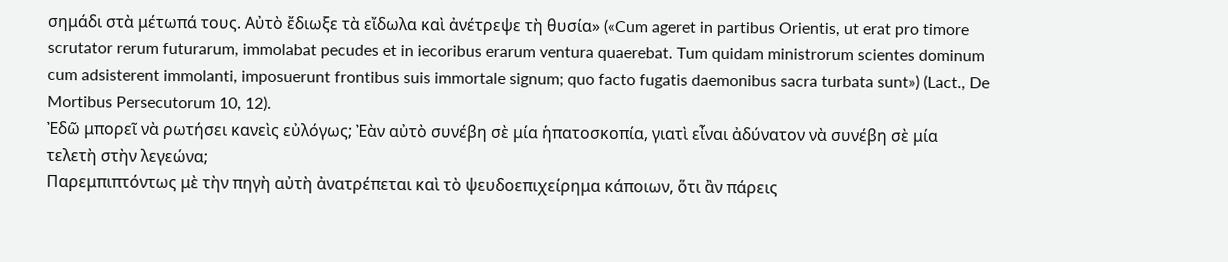σημάδι στὰ μέτωπά τους. Αὐτὸ ἔδιωξε τὰ εἴδωλα καὶ ἀνέτρεψε τὴ θυσία» («Cum ageret in partibus Orientis, ut erat pro timore scrutator rerum futurarum, immolabat pecudes et in iecoribus erarum ventura quaerebat. Tum quidam ministrorum scientes dominum cum adsisterent immolanti, imposuerunt frontibus suis immortale signum; quo facto fugatis daemonibus sacra turbata sunt») (Lact., De Mortibus Persecutorum 10, 12).
Ἐδῶ μπορεῖ νὰ ρωτήσει κανεὶς εὐλόγως; Ἐὰν αὐτὸ συνέβη σὲ μία ἡπατοσκοπία, γιατὶ εἶναι ἀδύνατον νὰ συνέβη σὲ μία τελετὴ στὴν λεγεώνα;
Παρεμπιπτόντως μὲ τὴν πηγὴ αὐτὴ ἀνατρέπεται καὶ τὸ ψευδοεπιχείρημα κάποιων, ὅτι ἂν πάρεις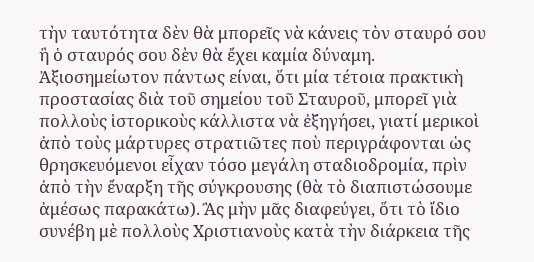τὴν ταυτότητα δὲν θὰ μπορεῖς νὰ κάνεις τὸν σταυρό σου ἢ ὁ σταυρός σου δὲν θὰ ἔχει καμία δύναμη.
Ἀξιοσημείωτον πάντως είναι, ὅτι μία τέτοια πρακτικὴ προστασίας διὰ τοῦ σημείου τοῦ Σταυροῦ, μπορεῖ γιὰ πολλοὺς ἱστορικοὺς κάλλιστα νὰ ἐξηγήσει, γιατί μερικοὶ ἀπὸ τοὺς μάρτυρες στρατιῶτες ποὺ περιγράφονται ὡς θρησκευόμενοι εἶχαν τόσο μεγάλη σταδιοδρομία, πρὶν ἀπὸ τὴν ἔναρξη τῆς σύγκρουσης (θὰ τὸ διαπιστώσουμε ἀμέσως παρακάτω). Ἂς μὴν μᾶς διαφεύγει, ὅτι τὸ ἴδιο συνέβη μὲ πολλοὺς Χριστιανοὺς κατὰ τὴν διάρκεια τῆς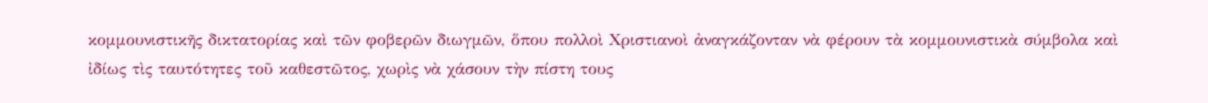κομμουνιστικῆς δικτατορίας καὶ τῶν φοβερῶν διωγμῶν, ὅπου πολλοὶ Χριστιανοὶ ἀναγκάζονταν νὰ φέρουν τὰ κομμουνιστικὰ σύμβολα καὶ ἰδίως τὶς ταυτότητες τοῦ καθεστῶτος, χωρὶς νὰ χάσουν τὴν πίστη τους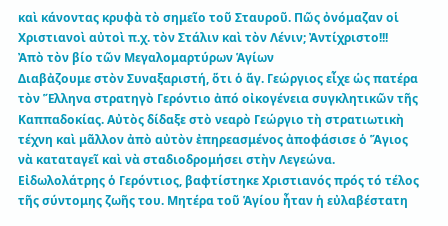καὶ κάνοντας κρυφὰ τὸ σημεῖο τοῦ Σταυροῦ. Πῶς ὀνόμαζαν οἱ Χριστιανοὶ αὐτοὶ π.χ. τὸν Στάλιν καὶ τὸν Λένιν; Ἀντίχριστο!!!
Ἀπὸ τὸν βίο τῶν Μεγαλομαρτύρων Ἁγίων
Διαβἀζουμε στὸν Συναξαριστή, ὅτι ὁ ἅγ. Γεώργιος εἶχε ὡς πατέρα τὸν Ἕλληνα στρατηγὸ Γερόντιο ἀπό οἰκογένεια συγκλητικῶν τῆς Καππαδοκίας. Αὐτὸς δίδαξε στὸ νεαρὸ Γεώργιο τὴ στρατιωτικὴ τέχνη καὶ μᾶλλον ἀπὸ αὐτὸν ἐπηρεασμένος ἀποφάσισε ὁ Ἅγιος νὰ καταταγεῖ καὶ νὰ σταδιοδρομήσει στὴν Λεγεώνα. Εἰδωλολάτρης ὁ Γερόντιος, βαφτίστηκε Χριστιανός πρός τό τέλος τῆς σύντομης ζωῆς του. Μητέρα τοῦ Ἁγίου ἦταν ἡ εὐλαβέστατη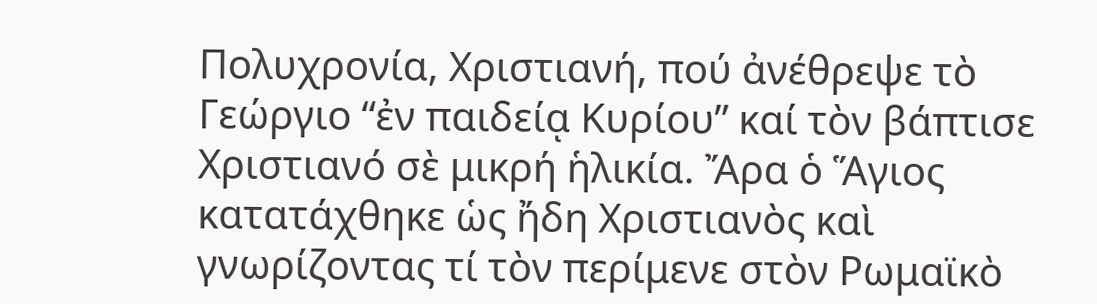Πολυχρονία, Χριστιανή, πού ἀνέθρεψε τὸ Γεώργιο “ἐν παιδείᾳ Κυρίου” καί τὸν βάπτισε Χριστιανό σὲ μικρή ἡλικία. Ἄρα ὁ Ἅγιος κατατάχθηκε ὡς ἤδη Χριστιανὸς καὶ γνωρίζοντας τί τὸν περίμενε στὸν Ρωμαϊκὸ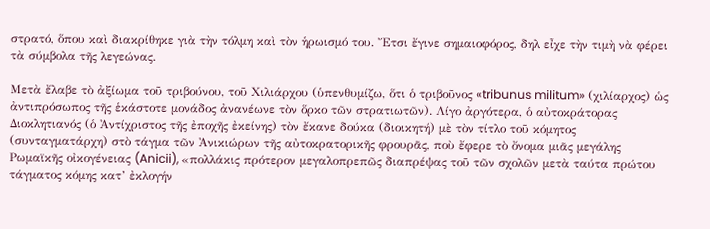στρατό, ὅπου καὶ διακρίθηκε γιὰ τὴν τόλμη καὶ τὸν ἡρωισμό του. Ἔτσι ἔγινε σημαιοφόρος, δηλ εἶχε τὴν τιμὴ νὰ φέρει τὰ σύμβολα τῆς λεγεώνας.

Μετὰ ἔλαβε τὸ ἀξίωμα τοῦ τριβούνου, τοῦ Χιλιάρχου (ὑπενθυμίζω, ὅτι ὁ τριβοῦνος «tribunus militum» (χιλίαρχος) ὡς ἀντιπρόσωπος τῆς ἑκάστοτε μονάδος ἀνανέωνε τὸν ὅρκο τῶν στρατιωτῶν). Λίγο ἀργότερα, ὁ αὐτοκράτορας Διοκλητιανός (ὁ Ἀντίχριστος τῆς ἐποχῆς ἐκείνης) τὸν ἔκανε δούκα (διοικητή) μὲ τὸν τίτλο τοῦ κόμητος (συνταγματάρχη) στὸ τάγμα τῶν Ἀνικιώρων τῆς αὐτοκρατορικῆς φρουρᾶς, ποὺ ἔφερε τὸ ὄνομα μιᾶς μεγάλης Ρωμαϊκῆς οἰκογένειας (Anicii), «πολλάκις πρότερον μεγαλοπρεπῶς διαπρέψας τοῦ τῶν σχολῶν μετὰ ταύτα πρώτου τάγματος κόμης κατ’ ἐκλογήν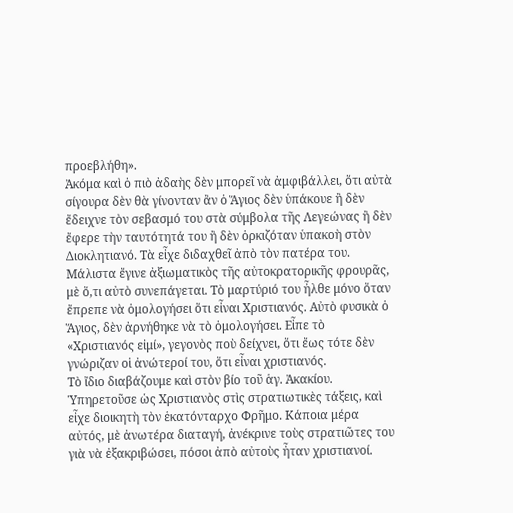προεβλήθη».
Ἀκόμα καὶ ὁ πιὸ ἀδαὴς δὲν μπορεῖ νὰ ἀμφιβάλλει, ὅτι αὐτὰ σίγουρα δὲν θὰ γίνονταν ἂν ὁ Ἅγιος δὲν ὑπάκουε ἢ δὲν ἔδειχνε τὸν σεβασμό του στὰ σύμβολα τῆς Λεγεώνας ἢ δὲν ἔφερε τὴν ταυτότητά του ἢ δὲν ὁρκιζόταν ὑπακοὴ στὸν Διοκλητιανό. Τὰ εἶχε διδαχθεῖ ἀπὸ τὸν πατέρα του. Μάλιστα ἔγινε ἀξιωματικὸς τῆς αὐτοκρατορικῆς φρουρᾶς, μὲ ὅ,τι αὐτὸ συνεπάγεται. Τὸ μαρτύριό του ἦλθε μόνο ὅταν ἔπρεπε νὰ ὁμολογήσει ὅτι εἶναι Χριστιανός. Αὐτὸ φυσικὰ ὁ Ἅγιος, δὲν ἀρνήθηκε νὰ τὸ ὁμολογήσει. Εἶπε τὸ «Χριστιανός εἰμί», γεγονὸς ποὺ δείχνει, ὅτι ἔως τότε δὲν γνώριζαν οἱ ἀνώτεροί του, ὅτι εἶναι χριστιανός.
Τὸ ἴδιο διαβάζουμε καὶ στὸν βίο τοῦ ἁγ. Ἀκακίου. Ὑπηρετοῦσε ὡς Χριστιανὸς στὶς στρατιωτικὲς τάξεις, καὶ εἶχε διοικητὴ τὸν ἑκατόνταρχο Φρῆμο. Κάποια μέρα αὐτός, μὲ ἀνωτέρα διαταγή, ἀνέκρινε τοὺς στρατιῶτες του γιὰ νὰ ἐξακριβώσει, πόσοι ἀπὸ αὐτοὺς ἦταν χριστιανοί.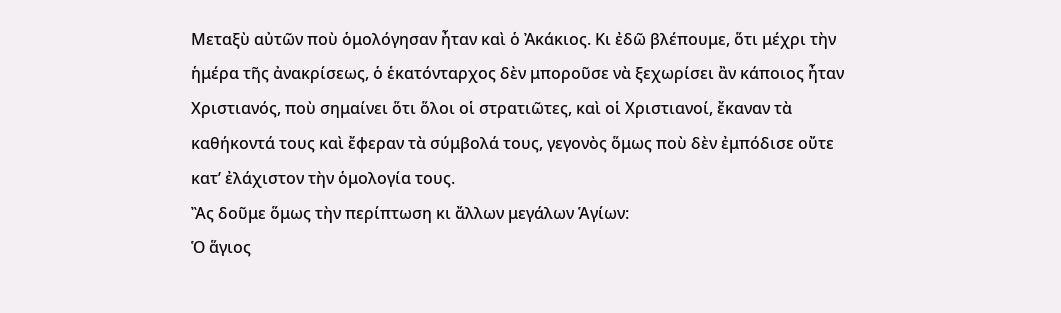Μεταξὺ αὐτῶν ποὺ ὁμολόγησαν ἦταν καὶ ὁ Ἀκάκιος. Κι ἐδῶ βλέπουμε, ὅτι μέχρι τὴν ἡμέρα τῆς ἀνακρίσεως, ὁ ἑκατόνταρχος δὲν μποροῦσε νὰ ξεχωρίσει ἂν κάποιος ἦταν Χριστιανός, ποὺ σημαίνει ὅτι ὅλοι οἱ στρατιῶτες, καὶ οἱ Χριστιανοί, ἔκαναν τὰ καθήκοντά τους καὶ ἔφεραν τὰ σύμβολά τους, γεγονὸς ὅμως ποὺ δὲν ἐμπόδισε οὔτε κατ’ ἐλάχιστον τὴν ὁμολογία τους.
Ἂς δοῦμε ὅμως τὴν περίπτωση κι ἄλλων μεγάλων Ἁγίων:
Ὁ ἅγιος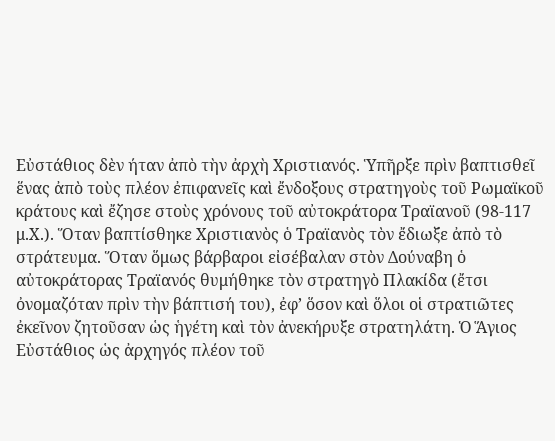Εὐστάθιος δὲν ήταν ἀπὸ τὴν ἀρχὴ Χριστιανός. Ὑπῆρξε πρὶν βαπτισθεῖ ἕνας ἀπὸ τοὺς πλέον ἐπιφανεῖς καὶ ἔνδοξους στρατηγοὺς τοῦ Ρωμαϊκοῦ κράτους καὶ ἔζησε στοὺς χρόνους τοῦ αὐτοκράτορα Τραϊανοῦ (98-117 μ.Χ.). Ὅταν βαπτίσθηκε Χριστιανὸς ὁ Τραϊανὸς τὸν ἔδιωξε ἀπὸ τὸ στράτευμα. Ὅταν ὅμως βάρβαροι εἰσέβαλαν στὸν Δούναβη ὁ αὐτοκράτορας Τραϊανός θυμήθηκε τὸν στρατηγὸ Πλακίδα (ἔτσι ὀνομαζόταν πρὶν τὴν βάπτισή του), ἐφ’ ὅσον καὶ ὅλοι οἱ στρατιῶτες ἐκεῖνον ζητοῦσαν ὡς ἡγέτη καὶ τὸν ἀνεκήρυξε στρατηλάτη. Ὁ Ἅγιος Εὐστάθιος ὡς ἀρχηγός πλέον τοῦ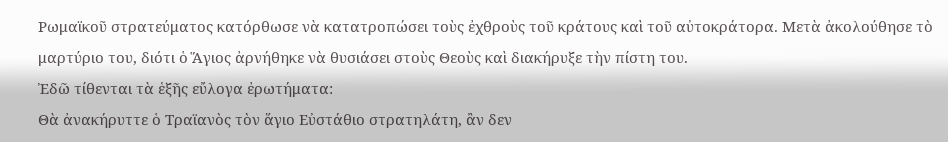Ρωμαϊκοῦ στρατεύματος κατόρθωσε νὰ κατατροπώσει τοὺς ἐχθροὺς τοῦ κράτους καὶ τοῦ αὐτοκράτορα. Μετὰ ἀκολούθησε τὸ μαρτύριο του, διότι ὁ Ἅγιος ἀρνήθηκε νὰ θυσιάσει στοὺς Θεοὺς καὶ διακήρυξε τὴν πίστη του.
Ἐδῶ τίθενται τὰ ἑξῆς εὔλογα ἐρωτήματα:
Θὰ ἀνακήρυττε ὁ Τραϊανὸς τὸν ἅγιο Εὐστάθιο στρατηλάτη, ἂν δεν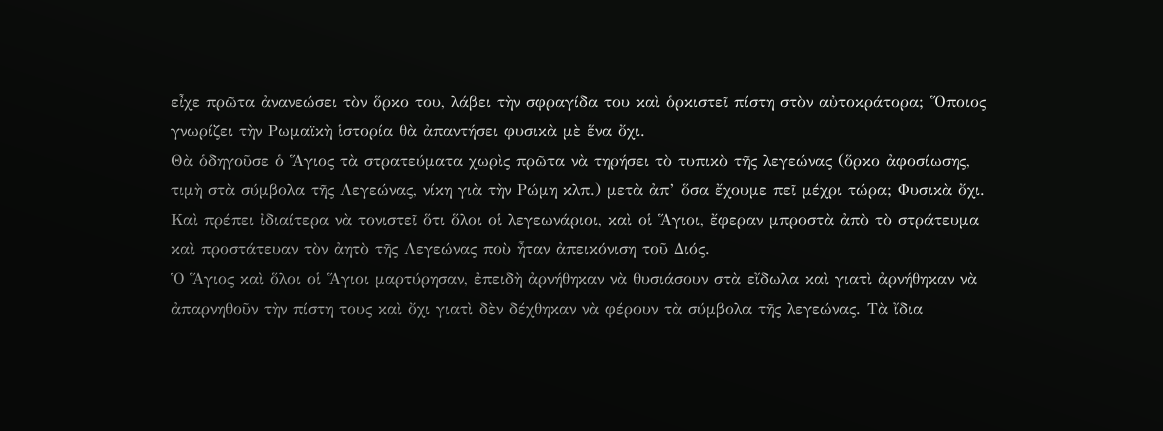εἶχε πρῶτα ἀνανεώσει τὸν ὅρκο του, λάβει τὴν σφραγίδα του καὶ ὁρκιστεῖ πίστη στὸν αὐτοκράτορα; Ὅποιος γνωρίζει τὴν Ρωμαϊκὴ ἱστορία θὰ ἀπαντήσει φυσικὰ μὲ ἕνα ὄχι.
Θὰ ὁδηγοῦσε ὁ Ἅγιος τὰ στρατεύματα χωρὶς πρῶτα νὰ τηρήσει τὸ τυπικὸ τῆς λεγεώνας (ὅρκο ἀφοσίωσης, τιμὴ στὰ σύμβολα τῆς Λεγεώνας, νίκη γιὰ τὴν Ρώμη κλπ.) μετὰ ἀπ’ ὅσα ἔχουμε πεῖ μέχρι τώρα; Φυσικὰ ὄχι.
Καὶ πρέπει ἰδιαίτερα νὰ τονιστεῖ ὅτι ὅλοι οἱ λεγεωνάριοι, καὶ οἱ Ἅγιοι, ἔφεραν μπροστὰ ἀπὸ τὸ στράτευμα καὶ προστάτευαν τὸν ἀητὸ τῆς Λεγεώνας ποὺ ἦταν ἀπεικόνιση τοῦ Διός.
Ὁ Ἅγιος καὶ ὅλοι οἱ Ἅγιοι μαρτύρησαν, ἐπειδὴ ἀρνήθηκαν νὰ θυσιάσουν στὰ εἴδωλα καὶ γιατὶ ἀρνήθηκαν νὰ ἀπαρνηθοῦν τὴν πίστη τους καὶ ὄχι γιατὶ δὲν δέχθηκαν νὰ φέρουν τὰ σύμβολα τῆς λεγεώνας. Τὰ ἴδια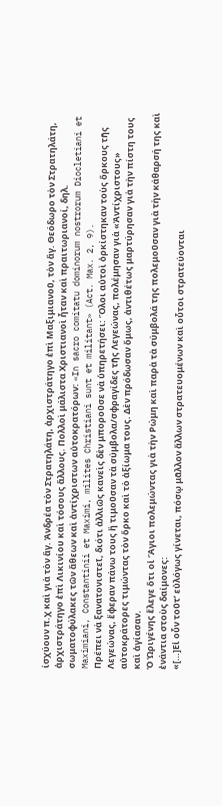ίσχύουν π.χ καὶ γιὰ τὸν ἅγ. Ἀνδρέα τὸν Στρατηλάτη, ἀρχιστράτηγο ἐπὶ Μαξιμιανοῦ, τὸν ἅγ. Θεόδωρο τὸν Στρατηλάτη, ἀρχιστράτηγο ἐπὶ Λικινίου καὶ τόσους ἄλλους. Πολλοὶ μάλιστα Χριστιανοὶ ἦταν καὶ πραιτωριανοί, δηλ. σωματοφύλακες τῶν ἄθεων καὶ ἀντίχριστων αὐτοκρατόρων: «In sacro comitatu dominorum nostrorum Diocletiani et Maximiani, Constantinii et Maximi, milites Christiani sunt et militant» (Act. Max. 2, 9).
Πρέπει νὰ ξανατονιστεῖ, διότι ἀλλιῶς κανεὶς δὲν μποροῦσε νὰ ὑπηρετήσει: Ὅλοι αὐτοὶ ὀρκίστηκαν τοὺς ὅρκους τῆς Λεγεώνας, ἔφεραν πάνω τους ἢ τιμοῦσαν τὰ σύμβολα/σφραγίδες τῆς Λεγεώνας, πολέμησαν γιὰ «Ἀντίχριστους» αὐτοκράτορες τιμώντας τὸν ὅρκο καὶ τὸ ἀξίωμα τους. Δὲν πρόδωσαν ὅμως, ἀντιθέτως μαρτύρησαν γιὰ τὴν πίστη τους καὶ ἁγίασαν.
Ὁ Ὠριγένης ἔλεγε ὅτι οἱ Ἅγιοι πολεμώντας γιὰ τὴν Ρώμη καὶ παρὰ τὰ σύμβολά της πολεμοῦσαν γιὰ τὴν κάθαρσή της καὶ ἐνάντια στοὺς δαίμονες:
«[…]Εἰ οὖν τοῦτ’ εὐλόγως γίνεται, πόσῳ μᾶλλον ἄλλων στρατευομένων καὶ οὗτοι στρατεύονται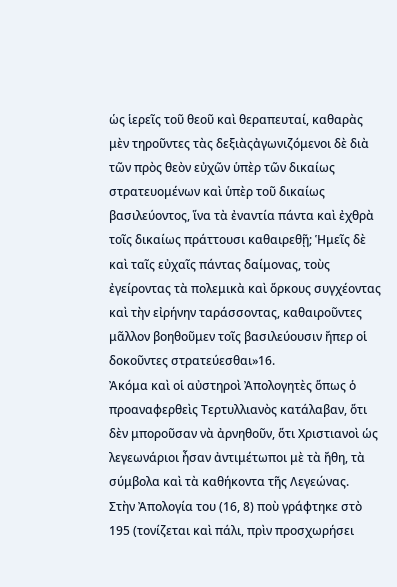ὡς ἱερεῖς τοῦ θεοῦ καὶ θεραπευταί, καθαρὰς μὲν τηροῦντες τὰς δεξιὰςἀγωνιζόμενοι δὲ διὰ τῶν πρὸς θεὸν εὐχῶν ὑπὲρ τῶν δικαίως στρατευομένων καὶ ὑπὲρ τοῦ δικαίως βασιλεύοντος, ἵνα τὰ ἐναντία πάντα καὶ ἐχθρὰ τοῖς δικαίως πράττουσι καθαιρεθῇ; Ἡμεῖς δὲ καὶ ταῖς εὐχαῖς πάντας δαίμονας, τοὺς ἐγείροντας τὰ πολεμικὰ καὶ ὅρκους συγχέοντας καὶ τὴν εἰρήνην ταράσσοντας, καθαιροῦντες μᾶλλον βοηθοῦμεν τοῖς βασιλεύουσιν ἤπερ οἱ δοκοῦντες στρατεύεσθαι»16.
Ἀκόμα καὶ οἱ αὐστηροὶ Ἀπολογητὲς ὅπως ὁ προαναφερθεὶς Τερτυλλιανὸς κατάλαβαν, ὅτι δὲν μποροῦσαν νὰ ἀρνηθοῦν, ὅτι Χριστιανοὶ ὡς λεγεωνάριοι ἦσαν ἀντιμέτωποι μὲ τὰ ἤθη, τὰ σύμβολα καὶ τὰ καθήκοντα τῆς Λεγεώνας.
Στὴν Ἀπολογία του (16, 8) ποὺ γράφτηκε στὸ 195 (τονίζεται καὶ πάλι, πρὶν προσχωρήσει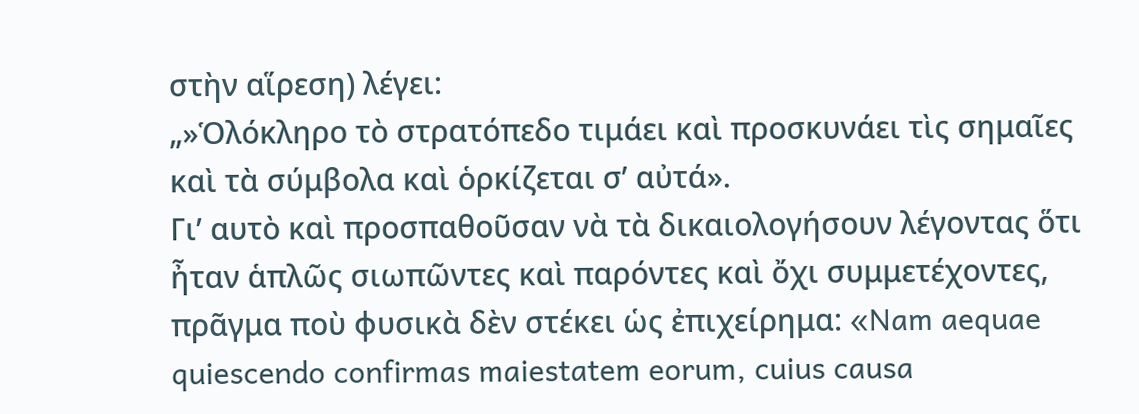στὴν αἵρεση) λέγει:
„»Ὁλόκληρο τὸ στρατόπεδο τιμάει καὶ προσκυνάει τὶς σημαῖες καὶ τὰ σύμβολα καὶ ὁρκίζεται σ’ αὐτά».
Γι’ αυτὸ καὶ προσπαθοῦσαν νὰ τὰ δικαιολογήσουν λέγοντας ὅτι ἦταν ἁπλῶς σιωπῶντες καὶ παρόντες καὶ ὄχι συμμετέχοντες, πρᾶγμα ποὺ φυσικὰ δὲν στέκει ὡς ἐπιχείρημα: «Nam aequae quiescendo confirmas maiestatem eorum, cuius causa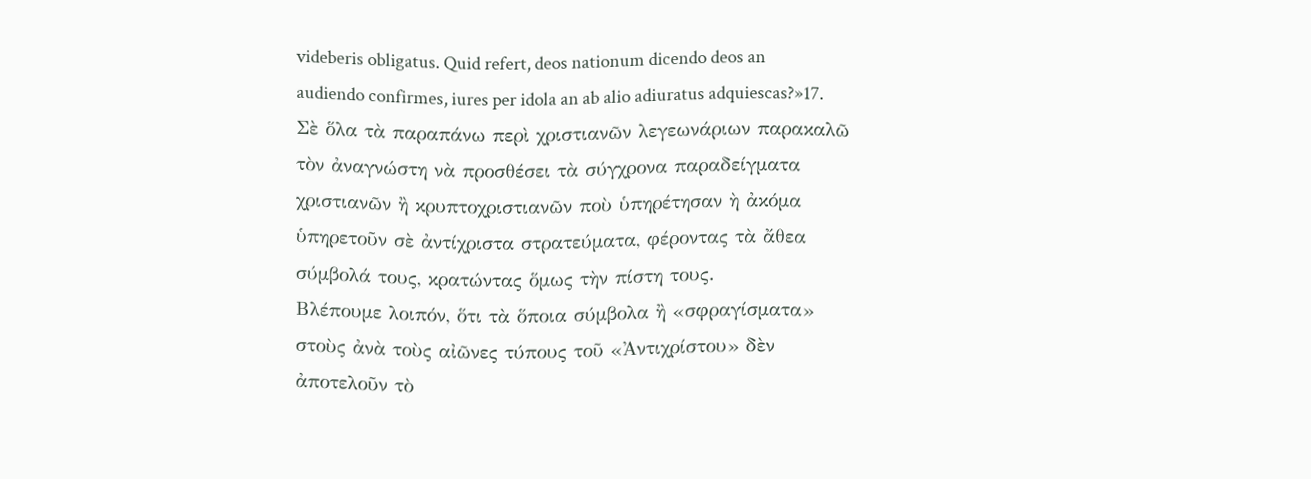videberis obligatus. Quid refert, deos nationum dicendo deos an audiendo confirmes, iures per idola an ab alio adiuratus adquiescas?»17.
Σὲ ὅλα τὰ παραπάνω περὶ χριστιανῶν λεγεωνάριων παρακαλῶ τὸν ἀναγνώστη νὰ προσθέσει τὰ σύγχρονα παραδείγματα χριστιανῶν ἢ κρυπτοχριστιανῶν ποὺ ὑπηρέτησαν ὴ ἀκόμα ὑπηρετοῦν σὲ ἀντίχριστα στρατεύματα, φέροντας τὰ ἄθεα σύμβολά τους, κρατώντας ὅμως τὴν πίστη τους.
Βλέπουμε λοιπόν, ὅτι τὰ ὅποια σύμβολα ἢ «σφραγίσματα» στοὺς ἀνὰ τοὺς αἰῶνες τύπους τοῦ «Ἀντιχρίστου» δὲν ἀποτελοῦν τὸ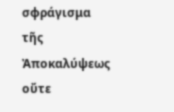σφράγισμα τῆς Ἀποκαλύψεως οὔτε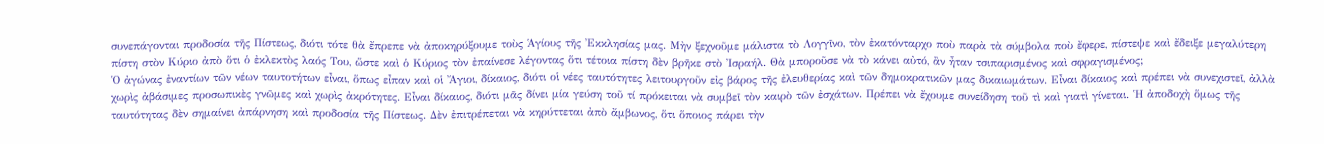συνεπάγονται προδοσία τῆς Πίστεως, διότι τότε θὰ ἔπρεπε νὰ ἀποκηρύξουμε τοὺς Ἁγίους τῆς Ἐκκλησίας μας. Μὴν ξεχνοῦμε μάλιστα τὸ Λογγῖνο, τὸν ἐκατόνταρχο ποὺ παρὰ τὰ σύμβολα ποὺ ἔφερε, πίστεψε καὶ ἔδειξε μεγαλύτερη πίστη στὸν Κύριο ἀπὸ ὅτι ὁ ἐκλεκτὸς λαός Του, ὥστε καὶ ὁ Κύριος τὸν ἐπαίνεσε λέγοντας ὅτι τέτοια πίστη δὲν βρῆκε στὸ Ἰσραήλ. Θὰ μποροῦσε νὰ τὸ κάνει αὐτό, ἂν ἦταν τσιπαρισμένος καὶ σφραγισμένος;
Ὁ ἀγώνας ἐναντίων τῶν νέων ταυτοτήτων εἶναι, ὅπως εἶπαν καὶ οἱ Ἄγιοι, δίκαιος, διότι οἱ νέες ταυτότητες λειτουργοῦν εἰς βάρος τῆς ἐλευθερίας καὶ τῶν δημοκρατικῶν μας δικαιωμάτων. Εἶναι δίκαιος καὶ πρέπει νὰ συνεχιστεῖ, ἀλλὰ χωρὶς ἀβάσιμες προσωπικὲς γνῶμες καὶ χωρὶς ἀκρότητες. Εἶναι δίκαιος, διότι μᾶς δίνει μία γεύση τοῦ τί πρόκειται νὰ συμβεῖ τὸν καιρὸ τῶν ἐσχάτων. Πρέπει νὰ ἔχουμε συνείδηση τοῦ τὶ καὶ γιατὶ γίνεται. Ἡ ἀποδοχὴ ὅμως τῆς ταυτότητας δὲν σημαίνει ἀπάρνηση καὶ προδοσία τῆς Πίστεως. Δὲν ἐπιτρέπεται νὰ κηρύττεται ἀπὸ ἄμβωνος, ὅτι ὅποιος πάρει τὴν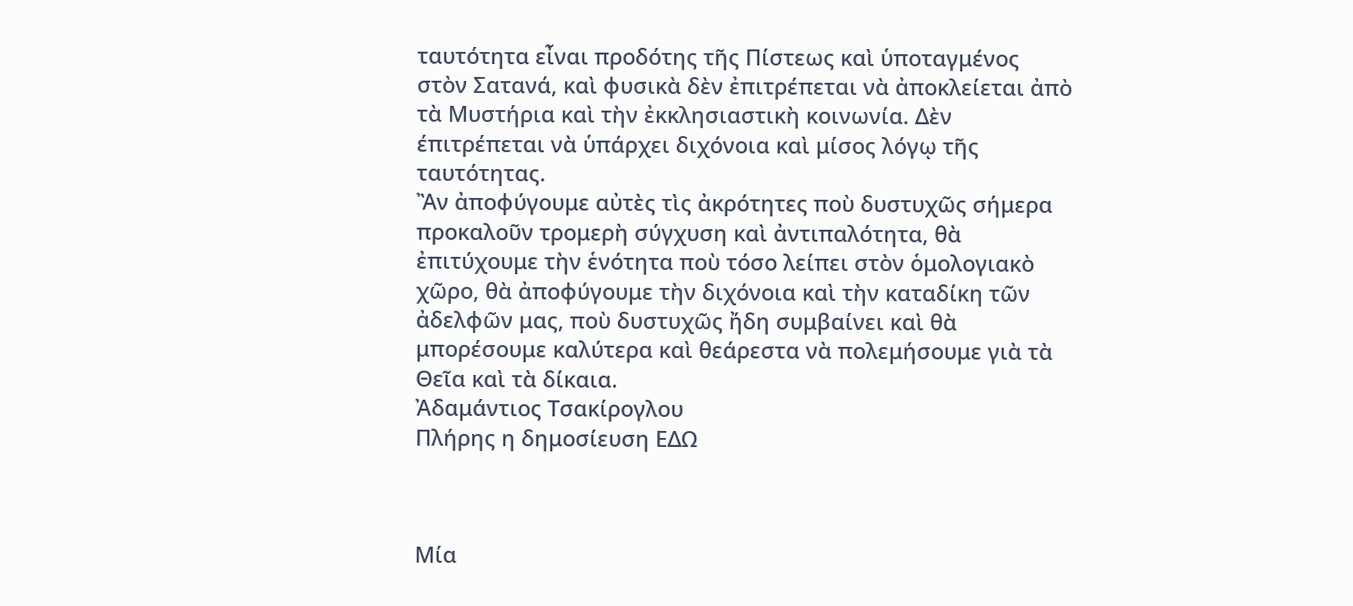ταυτότητα εἶναι προδότης τῆς Πίστεως καὶ ὑποταγμένος στὸν Σατανά, καὶ φυσικὰ δὲν ἐπιτρέπεται νὰ ἀποκλείεται ἀπὸ τὰ Μυστήρια καὶ τὴν ἐκκλησιαστικὴ κοινωνία. Δὲν έπιτρέπεται νὰ ὑπάρχει διχόνοια καὶ μίσος λόγῳ τῆς ταυτότητας.
Ἂν ἀποφύγουμε αὐτὲς τὶς ἀκρότητες ποὺ δυστυχῶς σήμερα προκαλοῦν τρομερὴ σύγχυση καὶ ἀντιπαλότητα, θὰ ἐπιτύχουμε τὴν ἑνότητα ποὺ τόσο λείπει στὸν ὁμολογιακὸ χῶρο, θὰ ἀποφύγουμε τὴν διχόνοια καὶ τὴν καταδίκη τῶν ἀδελφῶν μας, ποὺ δυστυχῶς ἤδη συμβαίνει καὶ θὰ μπορέσουμε καλύτερα καὶ θεάρεστα νὰ πολεμήσουμε γιὰ τὰ Θεῖα καὶ τὰ δίκαια.
Ἀδαμάντιος Τσακίρογλου
Πλήρης η δημοσίευση ΕΔΩ



Μία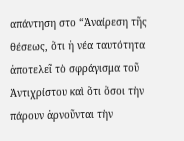απάντηση στο “Ἀναίρεση τῆς θέσεως, ὅτι ἡ νέα ταυτότητα ἀποτελεῖ τὸ σφράγισμα τοῦ Ἀντιχρίστου καὶ ὅτι ὅσοι τὴν πάρουν ἀρνοῦνται τὴν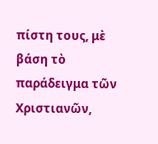πίστη τους, μὲ βάση τὸ παράδειγμα τῶν Χριστιανῶν,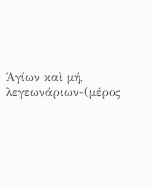Ἁγίων καὶ μή, λεγεωνάριων-(μέρος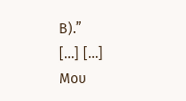Β).”
[…] […]
Μου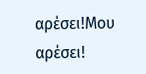αρέσει!Μου αρέσει!